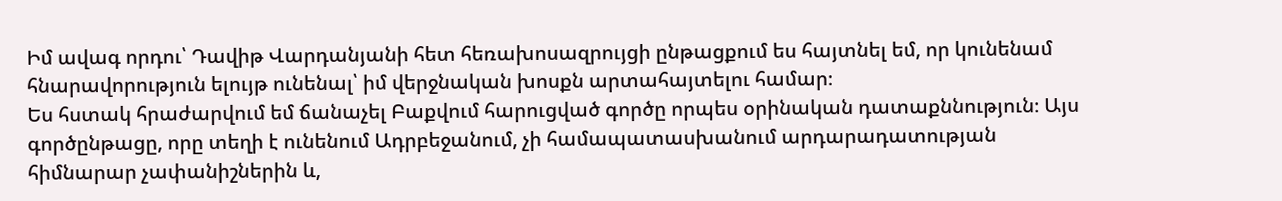Իմ ավագ որդու՝ Դավիթ Վարդանյանի հետ հեռախոսազրույցի ընթացքում ես հայտնել եմ, որ կունենամ հնարավորություն ելույթ ունենալ՝ իմ վերջնական խոսքն արտահայտելու համար։
Ես հստակ հրաժարվում եմ ճանաչել Բաքվում հարուցված գործը որպես օրինական դատաքննություն։ Այս գործընթացը, որը տեղի է ունենում Ադրբեջանում, չի համապատասխանում արդարադատության հիմնարար չափանիշներին և,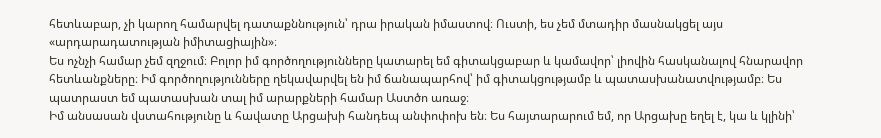հետևաբար, չի կարող համարվել դատաքննություն՝ դրա իրական իմաստով։ Ուստի, ես չեմ մտադիր մասնակցել այս «արդարադատության իմիտացիային»։
Ես ոչնչի համար չեմ զղջում։ Բոլոր իմ գործողությունները կատարել եմ գիտակցաբար և կամավոր՝ լիովին հասկանալով հնարավոր հետևանքները։ Իմ գործողությունները ղեկավարվել են իմ ճանապարհով՝ իմ գիտակցությամբ և պատասխանատվությամբ։ Ես պատրաստ եմ պատասխան տալ իմ արարքների համար Աստծո առաջ։
Իմ անսասան վստահությունը և հավատը Արցախի հանդեպ անփոփոխ են։ Ես հայտարարում եմ, որ Արցախը եղել է, կա և կլինի՝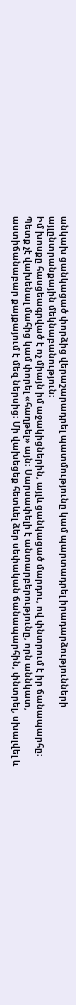անկախ ցանկացած փորձից վերաշարադրել պատմությունը կամ պարտադրել իրադարձությունների այլընտրանքային մեկնաբանություն։
Իմ խոսքը հասցեագրված է ոչ միայն իմ աջակիցներին, այլև ցանկացած մարդու, ով փնտրում է իր ճանապարհը։ Պետք չէ վախենալ մահից կամ փորել «հաղթել» այն։ Սարսափելի է անտարբերությունը, որն աննկատ, աստիճանաբար քայքայում է մեզ ներսից։ Մի վախեցեք հետևել ձեր սեփական ճանապարհին, փնտրել, սխալվել և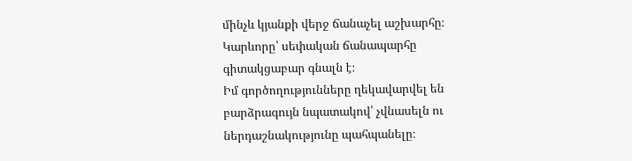մինչև կյանքի վերջ ճանաչել աշխարհը։ Կարևորը՝ սեփական ճանապարհը գիտակցաբար գնալն է։
Իմ գործողությունները ղեկավարվել են բարձրագույն նպատակով՝ չվնասելն ու ներդաշնակությունը պահպանելը։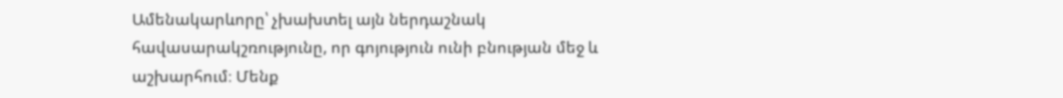Ամենակարևորը՝ չխախտել այն ներդաշնակ հավասարակշռությունը, որ գոյություն ունի բնության մեջ և աշխարհում։ Մենք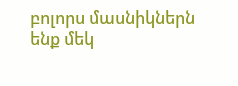բոլորս մասնիկներն ենք մեկ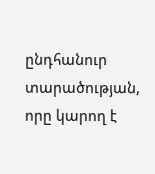ընդհանուր տարածության, որը կարող է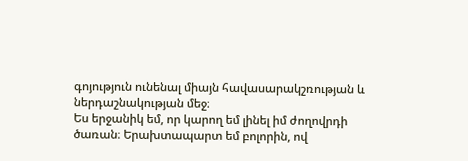գոյություն ունենալ միայն հավասարակշռության և ներդաշնակության մեջ։
Ես երջանիկ եմ, որ կարող եմ լինել իմ ժողովրդի ծառան։ Երախտապարտ եմ բոլորին, ով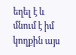եղել է և մնում է իմ կողքին այս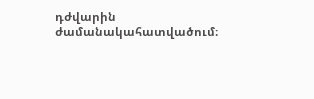դժվարին ժամանակահատվածում։